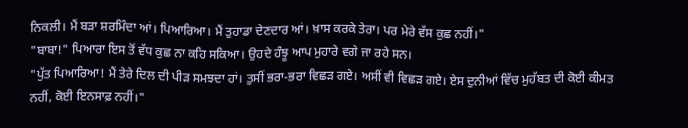ਨਿਕਲੀ। ਮੈਂ ਬੜਾ ਸ਼ਰਮਿੰਦਾ ਆਂ। ਪਿਆਰਿਆ। ਮੈਂ ਤੁਹਾਡਾ ਦੇਣਦਾਰ ਆਂ। ਖ਼ਾਸ ਕਰਕੇ ਤੇਰਾ। ਪਰ ਮੇਰੇ ਵੱਸ ਕੁਛ ਨਹੀਂ।"
"ਬਾਬਾ!" ਪਿਆਰਾ ਇਸ ਤੋਂ ਵੱਧ ਕੁਛ ਨਾ ਕਹਿ ਸਕਿਆ। ਉਹਦੇ ਹੰਝੂ ਆਪ ਮੁਹਾਰੇ ਵਗੇ ਜਾ ਰਹੇ ਸਨ।
"ਪੁੱਤ ਪਿਆਰਿਆ! ਮੈਂ ਤੇਰੇ ਦਿਲ ਦੀ ਪੀੜ ਸਮਝਦਾ ਹਾਂ। ਤੁਸੀਂ ਭਰਾ-ਭਰਾ ਵਿਛੜ ਗਏ। ਅਸੀਂ ਵੀ ਵਿਛੜ ਗਏ। ਏਸ ਦੁਨੀਆਂ ਵਿੱਚ ਮੁਹੱਬਤ ਦੀ ਕੋਈ ਕੀਮਤ ਨਹੀਂ, ਕੋਈ ਇਨਸਾਫ਼ ਨਹੀਂ।"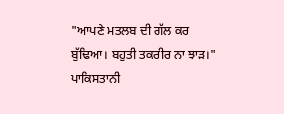"ਆਪਣੇ ਮਤਲਬ ਦੀ ਗੱਲ ਕਰ ਬੁੱਢਿਆ। ਬਹੁਤੀ ਤਕਰੀਰ ਨਾ ਝਾੜ।" ਪਾਕਿਸਤਾਨੀ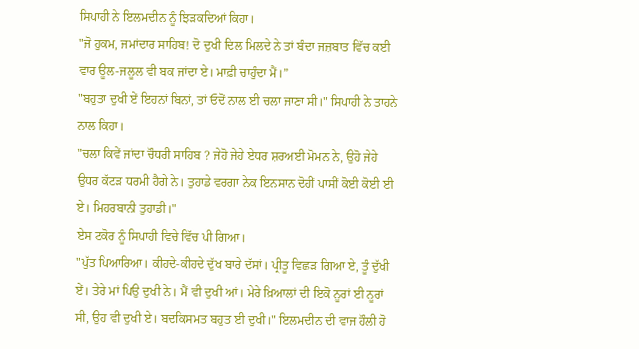ਸਿਪਾਹੀ ਨੇ ਇਲਮਦੀਨ ਨੂੰ ਝਿੜਕਦਿਆਂ ਕਿਹਾ।
"ਜੋ ਹੁਕਮ, ਜਮਾਂਦਾਰ ਸਾਹਿਬ! ਦੋ ਦੁਖੀ ਦਿਲ ਮਿਲਦੇ ਨੇ ਤਾਂ ਬੰਦਾ ਜਜ਼ਬਾਤ ਵਿੱਚ ਕਈ ਵਾਰ ਊਲ-ਜਲੂਲ ਵੀ ਬਕ ਜਾਂਦਾ ਏ। ਮਾਫ਼ੀ ਚਾਹੁੰਦਾ ਮੈਂ।”
"ਬਹੁਤਾ ਦੁਖੀ ਏਂ ਇਹਨਾਂ ਬਿਨਾਂ, ਤਾਂ ਓਦੋਂ ਨਾਲ ਈ ਚਲਾ ਜਾਣਾ ਸੀ।" ਸਿਪਾਹੀ ਨੇ ਤਾਹਨੇ ਨਾਲ ਕਿਹਾ।
"ਚਲਾ ਕਿਵੇਂ ਜਾਂਦਾ ਚੌਧਰੀ ਸਾਹਿਬ ? ਜੇਹੋ ਜੇਹੇ ਏਧਰ ਸ਼ਰਅਈ ਮੋਮਨ ਨੇ, ਉਹੋ ਜੇਹੇ ਉਧਰ ਕੱਟੜ ਧਰਮੀ ਹੈਗੇ ਨੇ। ਤੁਹਾਡੇ ਵਰਗਾ ਨੇਕ ਇਨਸਾਨ ਦੋਹੀਂ ਪਾਸੀਂ ਕੋਈ ਕੋਈ ਈ ਏ। ਮਿਹਰਬਾਨੀ ਤੁਹਾਡੀ।"
ਏਸ ਟਕੋਰ ਨੂੰ ਸਿਪਾਹੀ ਵਿਚੇ ਵਿੱਚ ਪੀ ਗਿਆ।
"ਪੁੱਤ ਪਿਆਰਿਆ। ਕੀਹਦੇ-ਕੀਹਦੇ ਦੁੱਖ ਬਾਰੇ ਦੱਸਾਂ। ਪ੍ਰੀਤੂ ਵਿਛੜ ਗਿਆ ਏ, ਤੂੰ ਦੁੱਖੀ ਏਂ। ਤੇਰੇ ਮਾਂ ਪਿਉ ਦੁਖੀ ਨੇ। ਮੈਂ ਵੀ ਦੁਖੀ ਆਂ। ਮੇਰੇ ਖ਼ਿਆਲਾਂ ਦੀ ਇਕੋ ਨੂਰਾਂ ਈ ਨੂਰਾਂ ਸੀ, ਉਹ ਵੀ ਦੁਖੀ ਏ। ਬਦਕਿਸਮਤ ਬਹੁਤ ਈ ਦੁਖੀ।" ਇਲਮਦੀਨ ਦੀ ਵਾਜ ਹੌਲੀ ਹੋ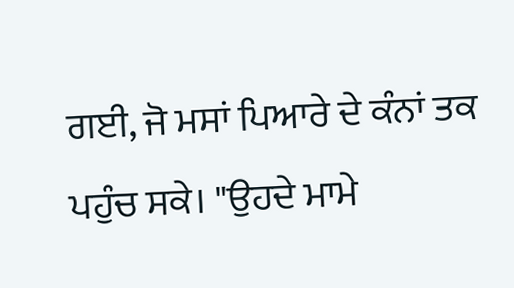ਗਈ, ਜੋ ਮਸਾਂ ਪਿਆਰੇ ਦੇ ਕੰਨਾਂ ਤਕ ਪਹੁੰਚ ਸਕੇ। "ਉਹਦੇ ਮਾਮੇ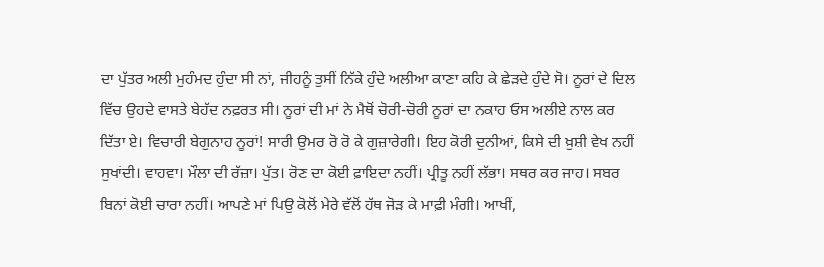ਦਾ ਪੁੱਤਰ ਅਲੀ ਮੁਹੰਮਦ ਹੁੰਦਾ ਸੀ ਨਾਂ, ਜੀਹਨੂੰ ਤੁਸੀਂ ਨਿੱਕੇ ਹੁੰਦੇ ਅਲੀਆ ਕਾਣਾ ਕਹਿ ਕੇ ਛੇੜਦੇ ਹੁੰਦੇ ਸੋ। ਨੂਰਾਂ ਦੇ ਦਿਲ ਵਿੱਚ ਉਹਦੇ ਵਾਸਤੇ ਬੇਹੱਦ ਨਫ਼ਰਤ ਸੀ। ਨੂਰਾਂ ਦੀ ਮਾਂ ਨੇ ਮੈਥੋਂ ਚੋਰੀ-ਚੋਰੀ ਨੂਰਾਂ ਦਾ ਨਕਾਹ ਓਸ ਅਲੀਏ ਨਾਲ ਕਰ ਦਿੱਤਾ ਏ। ਵਿਚਾਰੀ ਬੇਗੁਨਾਹ ਨੂਰਾਂ! ਸਾਰੀ ਉਮਰ ਰੋ ਰੋ ਕੇ ਗੁਜ਼ਾਰੇਗੀ। ਇਹ ਕੋਰੀ ਦੁਨੀਆਂ, ਕਿਸੇ ਦੀ ਖ਼ੁਸ਼ੀ ਵੇਖ ਨਹੀਂ ਸੁਖਾਂਦੀ। ਵਾਹਵਾ। ਮੌਲਾ ਦੀ ਰੱਜ਼ਾ। ਪੁੱਤ। ਰੋਣ ਦਾ ਕੋਈ ਫ਼ਾਇਦਾ ਨਹੀਂ। ਪ੍ਰੀਤੂ ਨਹੀਂ ਲੱਭਾ। ਸਥਰ ਕਰ ਜਾਹ। ਸਬਰ ਬਿਨਾਂ ਕੋਈ ਚਾਰਾ ਨਹੀਂ। ਆਪਣੇ ਮਾਂ ਪਿਉ ਕੋਲੋਂ ਮੇਰੇ ਵੱਲੋਂ ਹੱਥ ਜੋੜ ਕੇ ਮਾਫ਼ੀ ਮੰਗੀ। ਆਖੀਂ,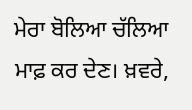ਮੇਰਾ ਬੋਲਿਆ ਚੱਲਿਆ ਮਾਫ਼ ਕਰ ਦੇਣ। ਖ਼ਵਰੇ,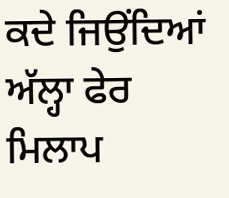ਕਦੇ ਜਿਉਂਦਿਆਂ ਅੱਲ੍ਹਾ ਫੇਰ ਮਿਲਾਪ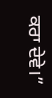ਕਰਾ ਦੇਵੇ।”